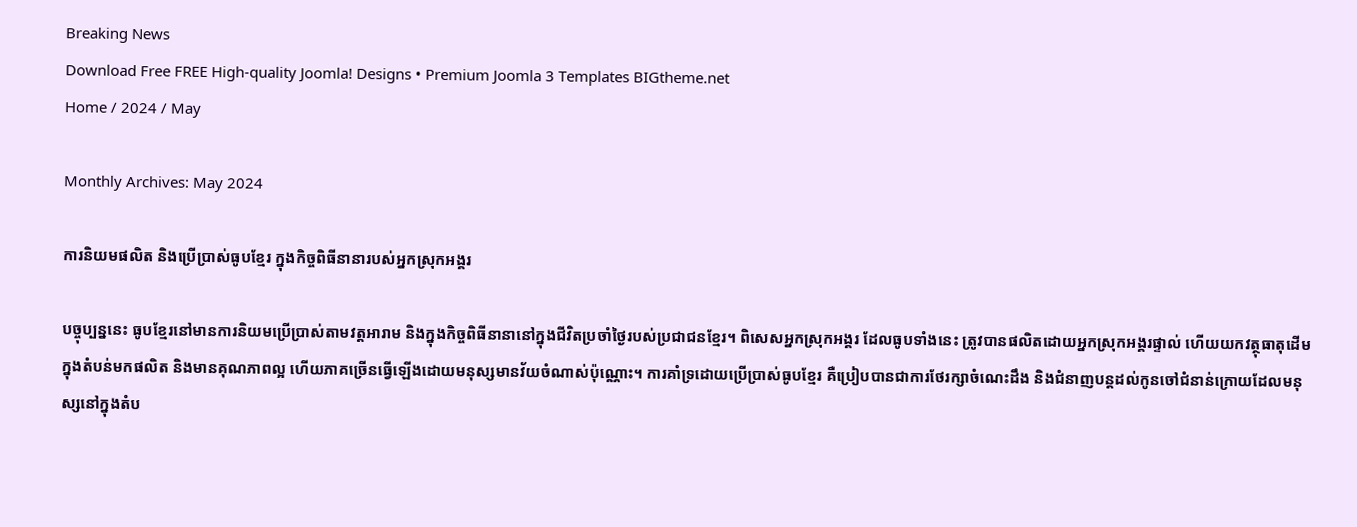Breaking News
Download Free FREE High-quality Joomla! Designs • Premium Joomla 3 Templates BIGtheme.net
Home / 2024 / May

Monthly Archives: May 2024

ការនិយមផលិត និងប្រើប្រាស់ធូបខ្មែរ ក្នុងកិច្ចពិធីនានារបស់អ្នកស្រុកអង្គរ

បច្ចុប្បន្ននេះ ធូបខ្មែរនៅមានការនិយមប្រើប្រាស់តាមវត្តអារាម និងក្នុងកិច្ចពិធីនានានៅក្នុងជីវិតប្រចាំថ្ងៃរបស់ប្រជាជនខ្មែរ។ ពិសេសអ្នកស្រុកអង្គរ ដែលធូបទាំងនេះ ត្រូវបានផលិតដោយអ្នកស្រុកអង្គរផ្ទាល់ ហើយយកវត្ថុធាតុដើមក្នុងតំបន់មកផលិត និងមានគុណភាពល្អ ហើយភាគច្រើនធ្វើឡើងដោយមនុស្សមានវ័យចំណាស់ប៉ុណ្ណោះ។ ការគាំទ្រដោយប្រើប្រាស់ធូបខ្មែរ គឺប្រៀបបានជាការថែរក្សាចំណេះដឹង និងជំនាញបន្តដល់កូនចៅជំនាន់ក្រោយដែលមនុស្សនៅក្នុងតំប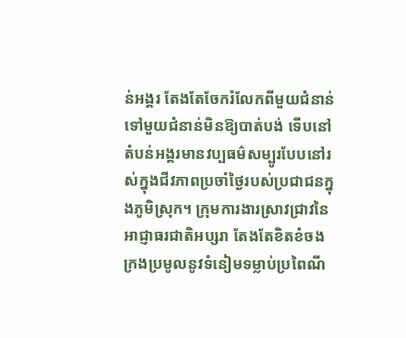ន់អង្គរ តែងតែចែករំលែកពីមួយជំនាន់ទៅមួយជំនាន់មិនឱ្យបាត់បង់ ទើបនៅតំបន់អង្គរមានវប្បធម៌សម្បូរបែបនៅរស់ក្នុងជីវភាពប្រចាំថ្ងៃរបស់ប្រជាជនក្នុងភូមិស្រុក។ ក្រុមការងារស្រាវជ្រាវនៃអាជ្ញាធរជាតិអប្សរា តែងតែខិតខំចងក្រងប្រមូលនូវទំនៀមទម្លាប់ប្រពៃណី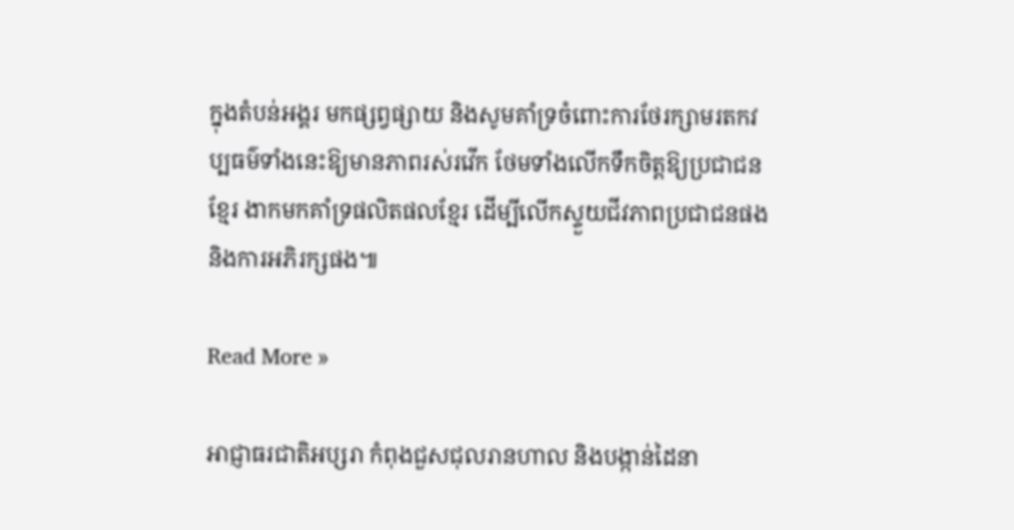ក្នុងតំបន់អង្គរ មកផ្សព្វផ្សាយ និងសូមគាំទ្រចំពោះការថែរក្សាមរតកវប្បធម៌ទាំងនេះឱ្យមានភាពរស់រវើក ថែមទាំងលើកទឹកចិត្តឱ្យប្រជាជនខ្មែរ ងាកមកគាំទ្រផលិតផលខ្មែរ ដើម្បីលើកស្ទួយជីវភាពប្រជាជនផង និងការអភិរក្សផង៕

Read More »

អាជ្ញាធរជាតិអប្សរា កំពុងជួសជុលរានហាល និងបង្កាន់ដៃនា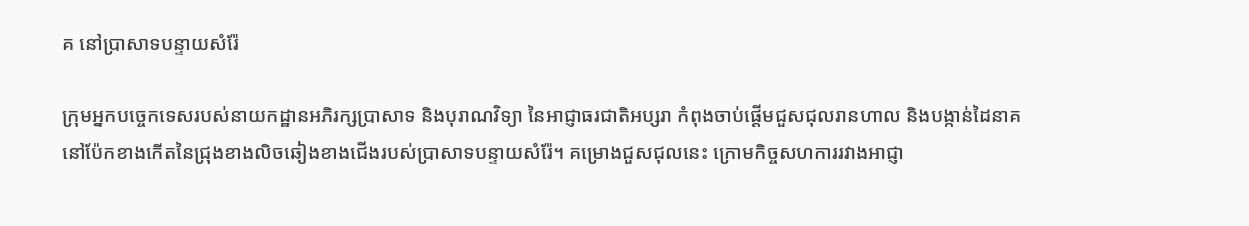គ នៅប្រាសាទបន្ទាយសំរ៉ែ

ក្រុមអ្នកបច្ចេកទេសរបស់នាយកដ្ឋានអភិរក្សប្រាសាទ និងបុរាណវិទ្យា នៃអាជ្ញាធរជាតិអប្សរា កំពុងចាប់ផ្ដើមជួសជុលរានហាល និងបង្កាន់ដៃនាគ នៅប៉ែកខាងកើតនៃជ្រុងខាងលិចឆៀងខាងជើងរបស់ប្រាសាទបន្ទាយសំរ៉ែ។ គម្រោងជួសជុលនេះ ក្រោមកិច្ចសហការរវាងអាជ្ញា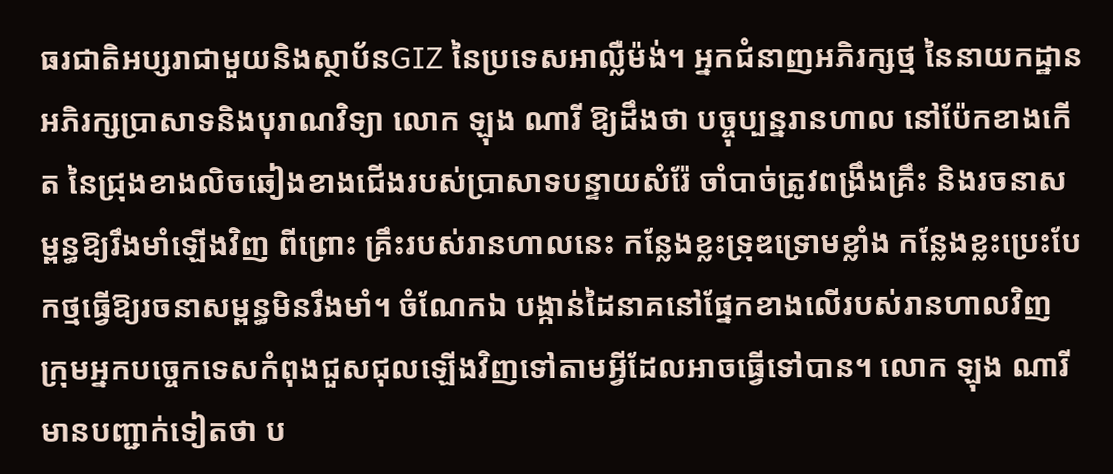ធរជាតិអប្សរាជាមួយនិងស្ថាប័នGIZ នៃប្រទេសអាល្លឺម៉ង់។ អ្នកជំនាញអភិរក្សថ្ម នៃនាយកដ្ឋានអភិរក្សប្រាសាទនិងបុរាណវិទ្យា លោក ឡុង ណារី ឱ្យដឹងថា បច្ចុប្បន្នរានហាល នៅប៉ែកខាងកើត នៃជ្រុងខាងលិចឆៀងខាងជើងរបស់ប្រាសាទបន្ទាយសំរ៉ែ ចាំបាច់ត្រូវពង្រឹងគ្រឹះ និងរចនាសម្ពន្ធឱ្យរឹងមាំឡើងវិញ ពីព្រោះ គ្រឹះរបស់រានហាលនេះ កន្លែងខ្លះទ្រុឌទ្រោមខ្លាំង កន្លែងខ្លះប្រេះបែកថ្មធ្វើឱ្យរចនាសម្ពន្ធមិនរឹងមាំ។ ចំណែកឯ បង្កាន់ដៃនាគនៅផ្នែកខាងលើរបស់រានហាលវិញ ក្រុមអ្នកបច្ចេកទេសកំពុងជួសជុលឡើងវិញទៅតាមអ្វីដែលអាចធ្វើទៅបាន។ លោក ឡុង ណារី មានបញ្ជាក់ទៀតថា ប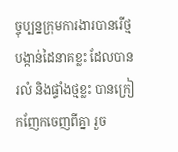ច្ចុប្បន្នក្រុមការងារបានរើថ្ម បង្កាន់ដៃនាគខ្លះ ដែលបានរលំ និងផ្ទាំងថ្មខ្លះ បានក្រៀកញែកចេញពីគ្នា រួច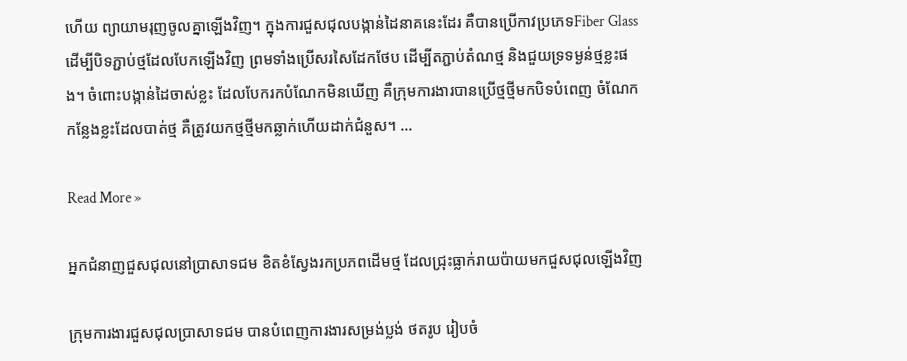ហើយ ព្យាយាមរុញចូលគ្នាឡើងវិញ។ ក្នុងការជួសជុលបង្កាន់ដៃនាគនេះដែរ គឺបានប្រើកាវប្រភេទFiber Glass ដើម្បីបិទភ្ជាប់ថ្មដែលបែកឡើងវិញ ព្រមទាំងប្រើសរសៃដែកថែប ដើម្បីតភ្ជាប់តំណថ្ម និងជួយទ្រទម្ងន់ថ្មខ្លះផង។ ចំពោះបង្កាន់ដៃចាស់ខ្លះ ដែលបែករកបំណែកមិនឃើញ គឺក្រុមការងារបានប្រើថ្មថ្មីមកបិទបំពេញ ចំណែកកន្លែងខ្លះដែលបាត់ថ្ម គឺត្រូវយកថ្មថ្មីមកឆ្លាក់ហើយដាក់ជំនួស។ …

Read More »

អ្នកជំនាញជួសជុលនៅប្រាសាទជម ខិតខំស្វែងរកប្រភពដើមថ្ម ដែលជ្រុះធ្លាក់រាយប៉ាយមកជួសជុលឡើងវិញ

ក្រុមការងារជួសជុលប្រាសាទជម បានបំពេញការងារសម្រង់ប្លង់ ថតរូប រៀបចំ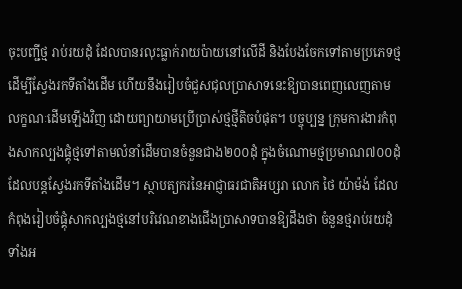ចុះបញ្ជីថ្ម រាប់រយដុំ ដែលបានរលុះធ្លាក់រាយប៉ាយនៅលើដី និងបែងចែកទៅតាមប្រភេទថ្ម ដើម្បីស្វែងរកទីតាំងដើម ហើយនឹងរៀបចំជួសជុលប្រាសាទនេះឱ្យបានពេញលេញតាមលក្ខណៈដើមឡើងវិញ ដោយព្យាយាមប្រើប្រាស់ថ្មថ្មីតិចបំផុត។ បច្ចុប្បន្ន ក្រុមការងារកំពុងសាកល្បងផ្គុំថ្មទៅតាមលំនាំដើមបានចំនួនជាង២០០ដុំ ក្នុងចំណោមថ្មប្រមាណ៧០០ដុំ ដែលបន្តស្វែងរកទីតាំងដើម។ ស្ថាបត្យករនៃអាជ្ញាធរជាតិអប្សរា លោក ថៃ យ៉ាម៉ង់ ដែលកំពុងរៀបចំផ្គុំសាកល្បងថ្មនៅបរិវេណខាងជើងប្រាសាទបានឱ្យដឹងថា ចំនួនថ្មរាប់រយដុំទាំងអ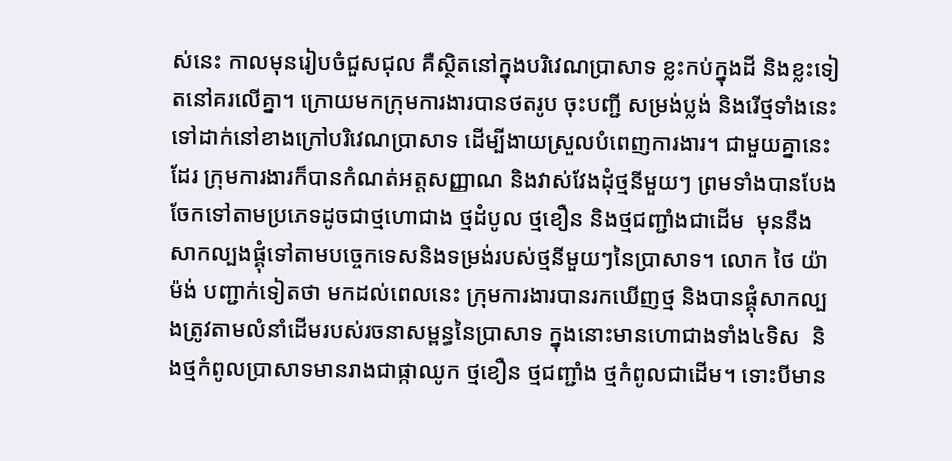ស់នេះ កាលមុនរៀបចំជួសជុល គឺស្ថិតនៅក្នុងបរិវេណប្រាសាទ ខ្លះកប់ក្នុងដី និងខ្លះទៀតនៅគរលើគ្នា។ ក្រោយមកក្រុមការងារបានថតរូប ចុះបញ្ជី សម្រង់ប្លង់ និងរើថ្មទាំងនេះទៅដាក់នៅខាងក្រៅបរិវេណប្រាសាទ ដើម្បីងាយស្រួលបំពេញការងារ។ ជាមួយគ្នានេះដែរ ក្រុមការងារក៏បានកំណត់អត្តសញ្ញាណ និងវាស់វែងដុំថ្មនីមួយៗ ព្រមទាំងបានបែងចែកទៅតាមប្រភេទដូចជាថ្មហោជាង ថ្មដំបូល ថ្មខឿន និងថ្មជញ្ជាំងជាដើម  មុននឹងសាកល្បងផ្គុំទៅតាមបច្ចេកទេសនិងទម្រង់របស់ថ្មនីមួយៗនៃប្រាសាទ។ លោក ថៃ យ៉ាម៉ង់ បញ្ជាក់ទៀតថា មកដល់ពេលនេះ ក្រុមការងារបានរកឃើញថ្ម និងបានផ្គុំសាកល្បងត្រូវតាមលំនាំដើមរបស់រចនាសម្ពន្ធនៃប្រាសាទ ក្នុងនោះមានហោជាងទាំង៤ទិស  និងថ្មកំពូលប្រាសាទមានរាងជាផ្កាឈូក ថ្មខឿន ថ្មជញ្ជាំង ថ្មកំពូលជាដើម។ ទោះបីមាន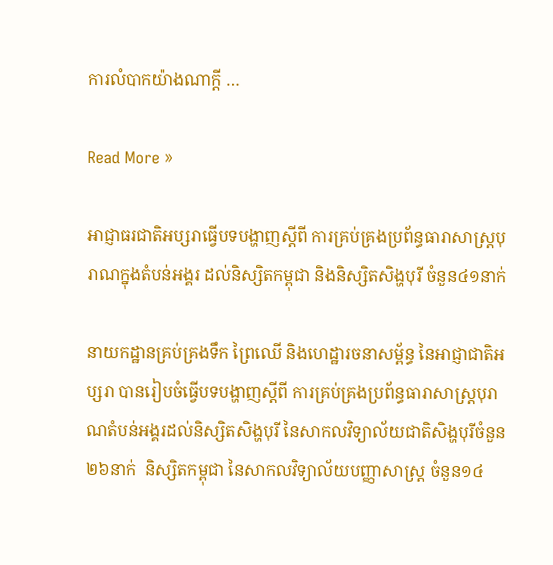ការលំបាកយ៉ាងណាក្តី …

Read More »

អាជ្ញាធរជាតិអប្សរាធ្វើបទបង្ហាញស្តីពី ការគ្រប់គ្រងប្រព័ន្ធធារាសាស្ត្របុរាណក្នុងតំបន់អង្គរ ដល់និស្សិតកម្ពុជា និងនិស្សិតសិង្ហបុរី ចំនួន៤១នាក់

នាយកដ្ឋានគ្រប់គ្រងទឹក ព្រៃឈើ និងហេដ្ឋារចនាសម្ព័ន្ធ នៃអាជ្ញាជាតិអប្សរា បានរៀបចំធ្វើបទបង្ហាញស្តីពី ការគ្រប់គ្រងប្រព័ន្ធធារាសាស្ត្របុរាណតំបន់អង្គរដល់និស្សិតសិង្ហបុរី នៃសាកលវិទ្យាល័យជាតិសិង្ហបុរីចំនួន២៦នាក់  និស្សិតកម្ពុជា នៃសាកលវិទ្យាល័យបញ្ញាសាស្ត្រ ចំនួន១៤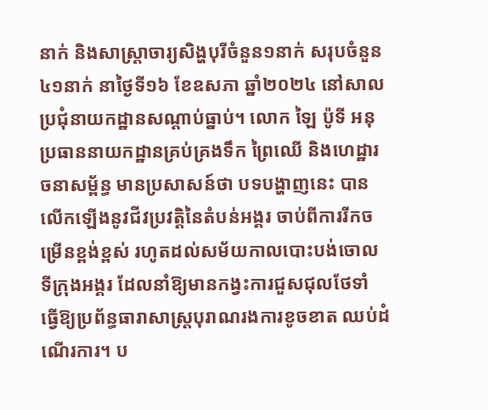នាក់ និងសាស្រ្តាចារ្យសិង្ហបុរីចំនួន១នាក់ សរុបចំនួន៤១នាក់ នាថ្ងៃទី១៦ ខែឧសភា ឆ្នាំ២០២៤ នៅសាលប្រជុំនាយកដ្ឋានសណ្តាប់ធ្នាប់។ លោក ឡៃ ប៉ូទី អនុប្រធាននាយកដ្ឋានគ្រប់គ្រងទឹក ព្រៃឈើ និងហេដ្ឋារចនាសម្ព័ន្ធ មានប្រសាសន៍ថា បទបង្ហាញនេះ បានលើកឡើងនូវជីវប្រវត្តិនៃតំបន់អង្គរ ចាប់ពីការរីកចម្រើនខ្ពង់ខ្ពស់ រហូតដល់សម័យកាលបោះបង់ចោលទីក្រុងអង្គរ ដែលនាំឱ្យមានកង្វះការជួសជុលថែទាំ ធ្វើឱ្យប្រព័ន្ធធារាសាស្ត្របុរាណរងការខូចខាត ឈប់ដំណើរការ។ ប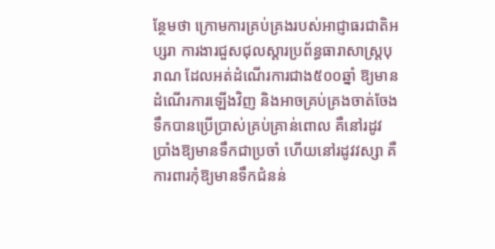ន្ថែមថា ក្រោមការគ្រប់គ្រងរបស់អាជ្ញាធរជាតិអប្សរា ការងារជួសជុលស្តារប្រព័ន្ធធារាសាស្ត្របុរាណ ដែលអត់ដំណើរការជាង៥០០ឆ្នាំ ឱ្យមានដំណើរការឡើងវិញ និងអាចគ្រប់គ្រងចាត់ចែងទឹកបានប្រើប្រាស់គ្រប់គ្រាន់ពោល គឺនៅរដូវប្រាំងឱ្យមានទឹកជាប្រចាំ ហើយនៅរដូវវស្សា គឺការពារកុំឱ្យមានទឹកជំនន់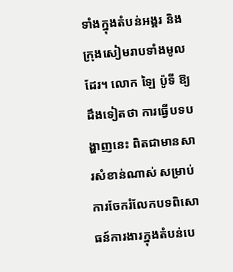ទាំងក្នុងតំបន់អង្គរ និងក្រុងសៀមរាបទាំងមូលដែរ។ លោក ឡៃ ប៉ូទី ឱ្យដឹងទៀតថា ការធ្វើបទបង្ហាញនេះ ពិតជាមានសារសំខាន់ណាស់ សម្រាប់ការចែករំលែកបទពិសោធន៍ការងារក្នុងតំបន់បេ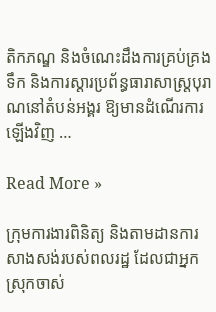តិកភណ្ឌ និងចំណេះដឹងការគ្រប់គ្រងទឹក និងការស្តារប្រព័ន្ធធារាសាស្ត្របុរាណនៅតំបន់អង្គរ ឱ្យមានដំណើរការឡើងវិញ …

Read More »

ក្រុមការងារពិនិត្យ និងតាមដានការសាងសង់របស់ពលរដ្ឋ ដែលជាអ្នកស្រុកចាស់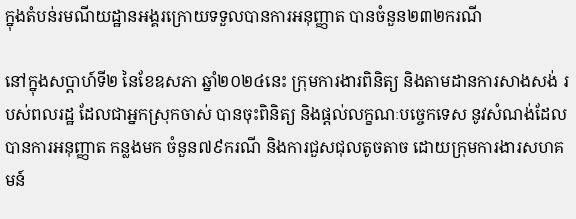ក្នុងតំបន់រមណីយដ្ឋានអង្គរក្រោយទទួលបានការអនុញ្ញាត បានចំនួន២៣២ករណី

នៅក្នុងសប្ដាហ៍ទី២ នៃខែឧសភា ឆ្នាំ២០២៤នេះ ក្រុមការងារពិនិត្យ និងតាមដានការសាងសង់ របស់ពលរដ្ឋ ដែលជាអ្នកស្រុកចាស់ បានចុះពិនិត្យ និងផ្ដល់លក្ខណៈបច្ចេកទេស នូវសំណង់ដែលបានការអនុញ្ញាត កន្លងមក ចំនួន៧៩ករណី និងការជួសជុលតូចតាច ដោយក្រុមការងារសហគមន៍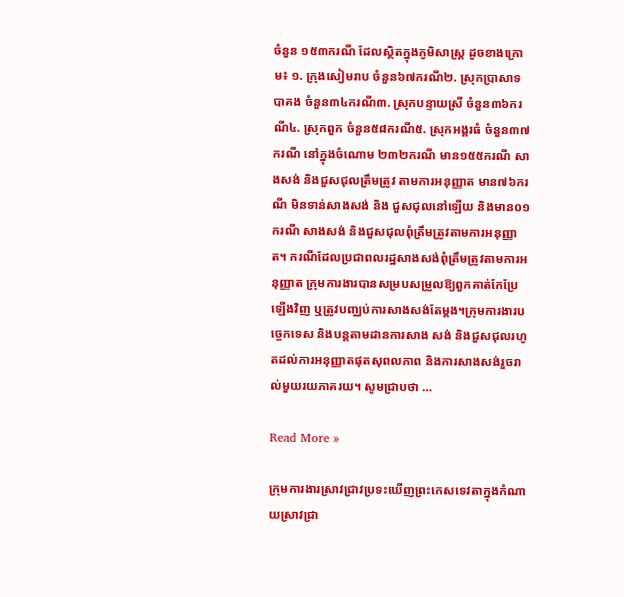ចំនួន ១៥៣ករណី ដែលស្ថិតក្នុងភូមិសាស្ត្រ ដូចខាងក្រោម៖ ១. ក្រុងសៀមរាប ចំនួន៦៧ករណី២. ស្រុកប្រាសាទបាគង ចំនួន៣៤ករណី៣. ស្រុកបន្ទាយស្រី ចំនួន៣៦ករណី៤. ស្រុកពួក ចំនួន៥៨ករណី៥. ស្រុកអង្គរធំ ចំនួន៣៧ករណី នៅក្នុងចំណោម ២៣២ករណី មាន១៥៥ករណី សាងសង់ និងជួសជុលត្រឹមត្រូវ តាមការអនុញ្ញាត មាន៧៦ករណី មិនទាន់សាងសង់ និង ជួសជុលនៅឡើយ និងមាន០១ករណី សាងសង់ និងជួសជុលពុំត្រឹមត្រូវតាមការអនុញ្ញាត។ ករណីដែលប្រជាពលរដ្ឋសាងសង់ពុំត្រឹមត្រូវតាមការអនុញ្ញាត ក្រុមការងារបានសម្របសម្រួលឱ្យពួកគាត់កែប្រែឡើងវិញ ឬត្រូវបញ្ឈប់ការសាងសង់តែម្ដង។ក្រុមការងារបច្ចេកទេស និងបន្តតាមដានការសាង សង់ និងជួសជុលរហូតដល់ការអនុញ្ញាតផុតសុពលភាព និងការសាងសង់រួចរាល់មួយរយភាគរយ។ សូមជ្រាបថា …

Read More »

ក្រុមការងារស្រាវជ្រាវប្រទះឃើញព្រះកេសទេវតាក្នុងកំណាយស្រាវជ្រា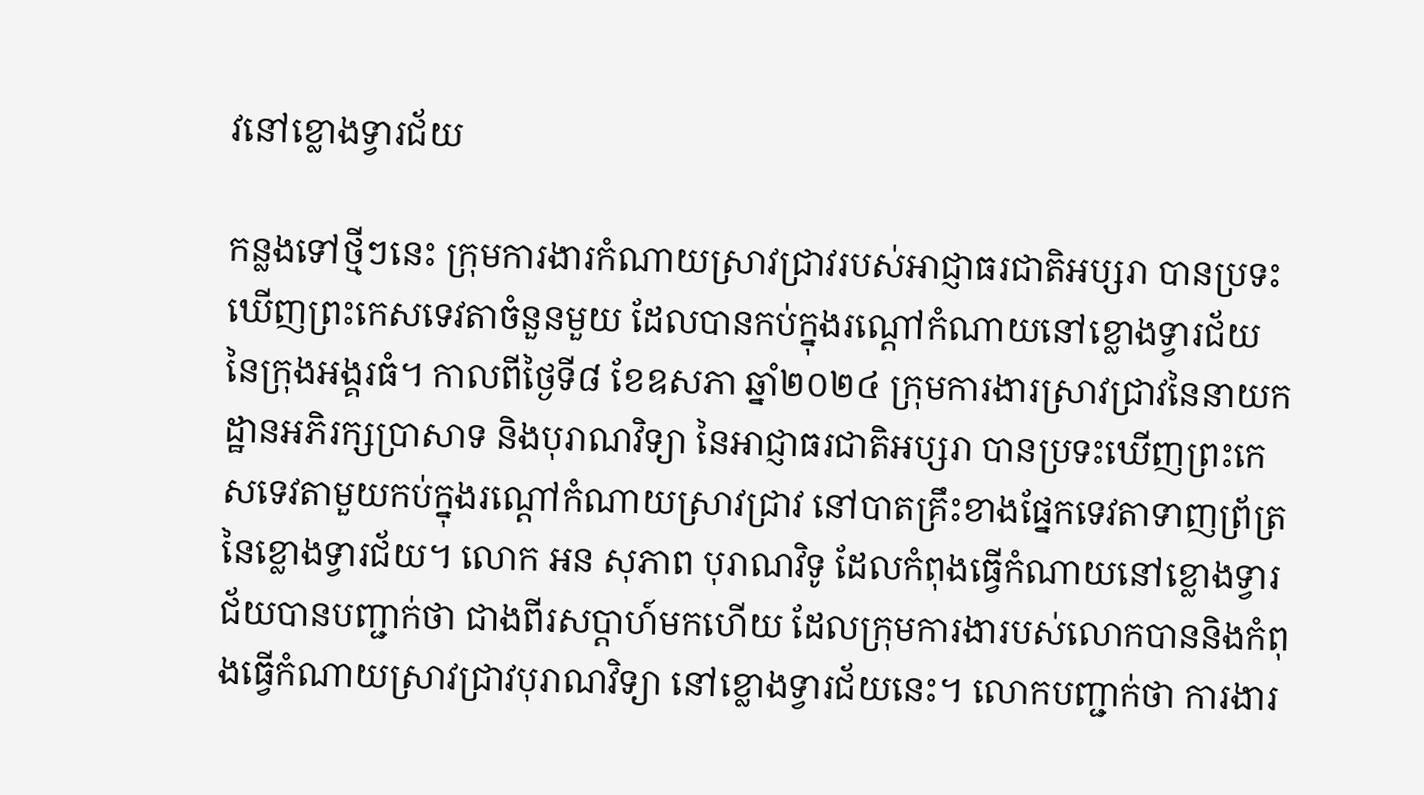វនៅខ្លោងទ្វារជ័យ

កន្លងទៅថ្មីៗនេះ ក្រុមការងារកំណាយស្រាវជ្រាវរបស់អាជ្ញាធរជាតិអប្សរា បានប្រទះឃើញព្រះកេសទេវតាចំនួនមួយ ដែលបានកប់ក្នុងរណ្ដៅកំណាយនៅខ្លោងទ្វារជ័យ នៃក្រុងអង្គរធំ។ កាលពីថ្ងៃទី៨ ខែឧសភា ឆ្នាំ២០២៤ ក្រុមការងារស្រាវជ្រាវនៃនាយកដ្ឋានអភិរក្សប្រាសាទ និងបុរាណវិទ្យា នៃអាជ្ញាធរជាតិអប្សរា បានប្រទះឃើញព្រះកេសទេវតាមួយកប់ក្នុងរណ្ដៅកំណាយស្រាវជ្រាវ នៅបាតគ្រឹះខាងផ្នែកទេវតាទាញព្រ័ត្រ នៃខ្លោងទ្វារជ័យ។ លោក អន សុភាព បុរាណវិទូ ដែលកំពុងធ្វើកំណាយនៅខ្លោងទ្វារជ័យបានបញ្ជាក់ថា ជាងពីរសប្ដាហ៍មកហើយ ដែលក្រុមការងារបស់លោកបាននិងកំពុងធ្វើកំណាយស្រាវជ្រាវបុរាណវិទ្យា នៅខ្លោងទ្វារជ័យនេះ។ លោកបញ្ជាក់ថា ការងារ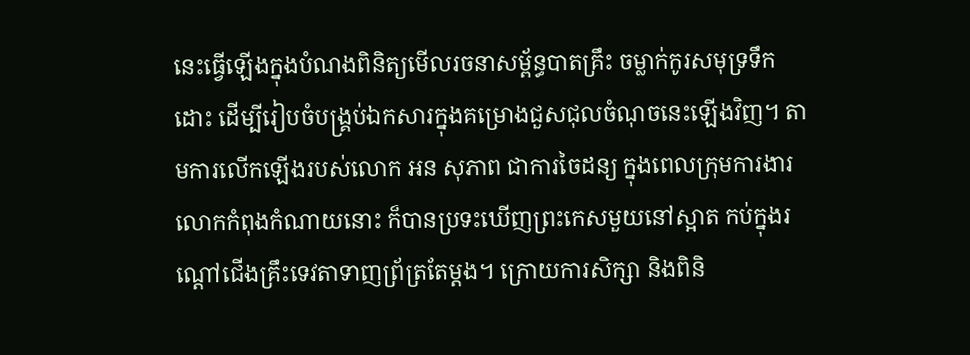នេះធ្វើឡើងក្នុងបំណងពិនិត្យមើលរចនាសម្ព័ន្ធបាតគ្រឹះ ចម្លាក់កូរសមុទ្រទឹកដោះ ដើម្បីរៀបចំបង្រ្គប់ឯកសារក្នុងគម្រោងជួសជុលចំណុចនេះឡើងវិញ។ តាមការលើកឡើងរបស់លោក អន សុភាព ជាការចៃដន្យ ក្នុងពេលក្រុមការងារលោកកំពុងកំណាយនោះ ក៏បានប្រទះឃើញព្រះកេសមួយនៅស្អាត កប់ក្នុងរណ្ដៅជើងគ្រឹះទេវតាទាញព្រ័ត្រតែម្ដង។ ក្រោយការសិក្សា និងពិនិ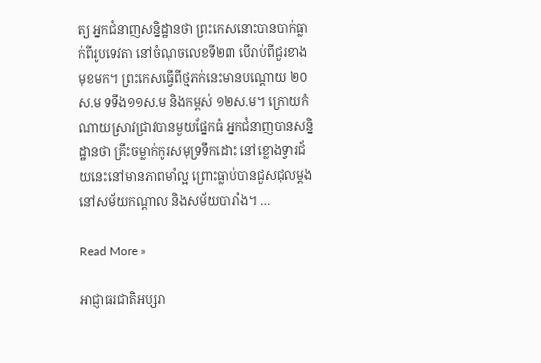ត្យ អ្នកជំនាញសន្និដ្ឋានថា ព្រះកេសនោះបានបាក់ធ្លាក់ពីរូបទេវតា នៅចំណុចលេខទី២៣ បើរាប់ពីជួរខាងមុខមក។ ព្រះកេសធ្វើពីថ្មភក់នេះមានបណ្ដោយ ២០ស.ម ទទឹង១១ស.ម និងកម្ពស់ ១២ស.ម។ ក្រោយកំណាយស្រាវជ្រាវបានមួយផ្នែកធំ អ្នកជំនាញបានសន្និដ្ឋានថា គ្រឹះចម្លាក់កូរសមុទ្រទឹកដោះ នៅខ្លោងទ្វារជ័យនេះនៅមានភាពមាំល្អ ព្រោះធ្លាប់បានជួសជុលម្ដងនៅសម័យកណ្ដាល និងសម័យបារាំង។ …

Read More »

អាជ្ញាធរជាតិអប្សរា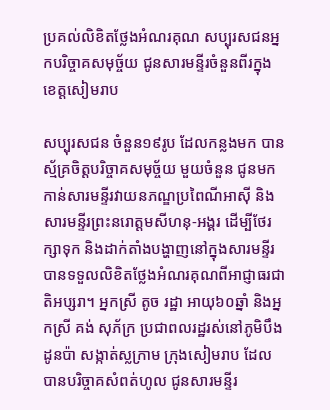ប្រគល់លិខិតថ្លែងអំណរគុណ សប្បុរសជនអ្នកបរិច្ចាគសមុច្ច័យ ជូនសារមន្ទីរចំនួនពីរក្នុងខេត្តសៀមរាប

សប្បុរសជន ចំនួន១៩រូប ដែលកន្លងមក បានស្ម័គ្រចិត្តបរិច្ចាគសមុច្ច័យ មួយចំនួន ជូនមកកាន់សារមន្ទីរវាយនភណ្ឌប្រពៃណីអាស៊ី និងសារមន្ទីរព្រះនរោត្តមសីហនុ-អង្គរ ដើម្បីថែរក្សាទុក និងដាក់តាំងបង្ហាញនៅក្នុងសារមន្ទីរ បានទទួលលិខិតថ្លែងអំណរគុណពីអាជ្ញាធរជាតិអប្សរា។ អ្នកស្រី តូច រដ្ឋា អាយុ៦០ឆ្នាំ និងអ្នកស្រី គង់ សុភ័ក្រ ប្រជាពលរដ្ឋរស់នៅភូមិបឹងដូនប៉ា សង្កាត់ស្លក្រាម ក្រុងសៀមរាប ដែលបានបរិច្ចាគសំពត់ហូល ជូនសារមន្ទីរ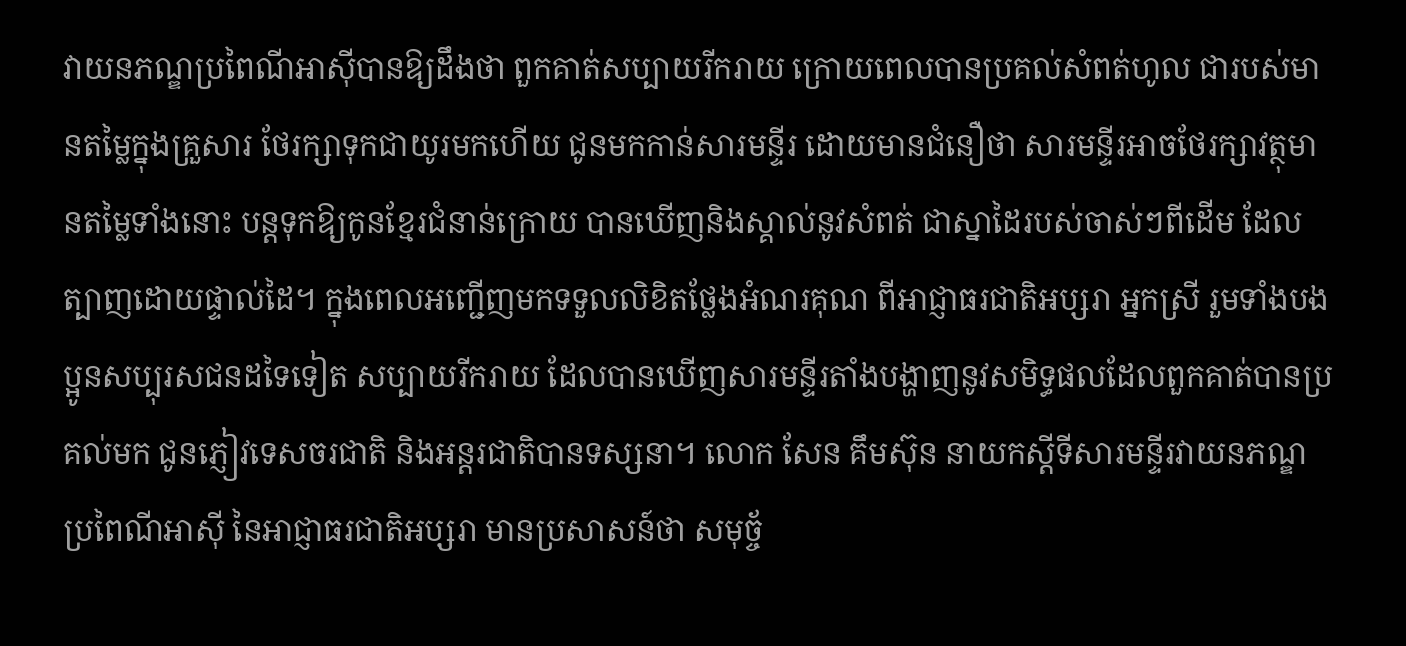វាយនភណ្ឌប្រពៃណីអាស៊ីបានឱ្យដឹងថា ពួកគាត់សប្បាយរីករាយ ក្រោយពេលបានប្រគល់សំពត់ហូល ជារបស់មានតម្លៃក្នុងគ្រួសារ ថែរក្សាទុកជាយូរមកហើយ ជូនមកកាន់សារមន្ទីរ ដោយមានជំនឿថា សារមន្ទីរអាចថែរក្សាវត្ថុមានតម្លៃទាំងនោះ បន្តទុកឱ្យកូនខ្មែរជំនាន់ក្រោយ បានឃើញនិងស្គាល់នូវសំពត់ ជាស្នាដៃរបស់ចាស់ៗពីដើម ដែលត្បាញដោយផ្ទាល់ដៃ។ ក្នុងពេលអញ្ជើញមកទទួលលិខិតថ្លែងអំណរគុណ ពីអាជ្ញាធរជាតិអប្សរា អ្នកស្រី រួមទាំងបងប្អូនសប្បុរសជនដទៃទៀត សប្បាយរីករាយ ដែលបានឃើញសារមន្ទីរតាំងបង្ហាញនូវសមិទ្ធផលដែលពួកគាត់បានប្រគល់មក ជូនភ្ញៀវទេសចរជាតិ និងអន្តរជាតិបានទស្សនា។ លោក សែន គឹមស៊ុន នាយកស្ដីទីសារមន្ទីរវាយនភណ្ឌប្រពៃណីអាស៊ី នៃអាជ្ញាធរជាតិអប្សរា មានប្រសាសន៍ថា សមុច្ច័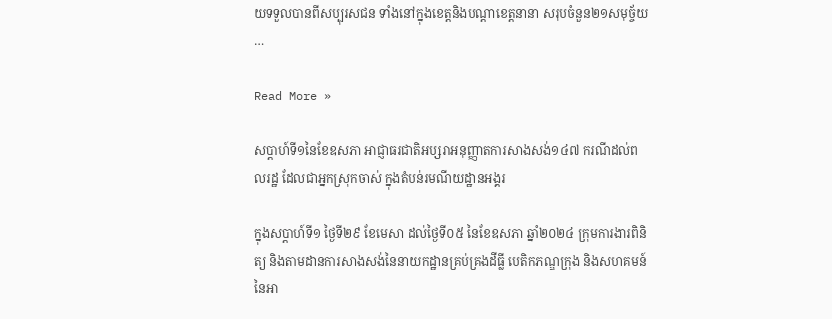យទទួលបានពីសប្បុរសជន ទាំងនៅក្នុងខេត្តនិងបណ្តាខេត្តនានា សរុបចំនួន២១សមុច្ច័យ …

Read More »

សប្តាហ៍ទី១នៃខែឧសភា អាជ្ញាធរជាតិអប្សរាអនុញ្ញាតការសាងសង់១៤៧ ករណីដល់ពលរដ្ឋ ដែលជាអ្នកស្រុកចាស់ ក្នុងតំបន់រមណីយដ្ឋានអង្គរ

ក្នុងសប្ដាហ៍ទី១ ថ្ងៃទី២៩ ខែមេសា ដល់ថ្ងៃទី០៥ នៃខែឧសភា ឆ្នាំ២០២៤ ក្រុមការងារពិនិត្យ និងតាមដានការសាងសង់នៃនាយកដ្ឋានគ្រប់គ្រងដីធ្លី បេតិកភណ្ឌក្រុង និងសហគមន៍ នៃអា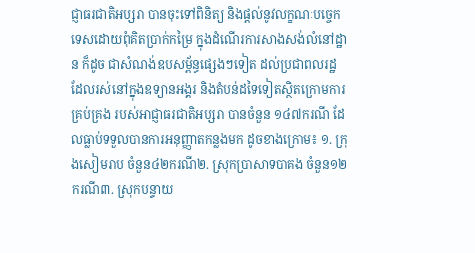ជ្ញាធរជាតិអប្សរា បានចុះទៅពិនិត្យ និងផ្តល់នូវលក្ខណៈបច្ចេកទេសដោយពុំគិតប្រាក់កម្រៃ ក្នុងដំណើរការសាងសង់លំនៅដ្ឋាន ក៏ដូច ជាសំណង់ឧបសម្ព័ន្ធផ្សេងៗទៀត ដល់ប្រជាពលរដ្ឋដែលរស់នៅក្នុងឧទ្យានអង្គរ និងតំបន់ដទៃទៀតស្ថិតក្រោមការគ្រប់គ្រង របស់អាជ្ញាធរជាតិអប្សរា បានចំនួន ១៤៧ករណី ដែលធ្លាប់ទទួលបានការអនុញ្ញាតកន្លងមក ដូចខាងក្រោម៖ ១. ក្រុងសៀមរាប ចំនួន៤២ករណី២. ស្រុកប្រាសាទបាគង ចំនួន១២ករណី៣. ស្រុកបន្ទាយ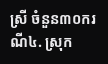ស្រី ចំនួន៣០ករណី៤. ស្រុក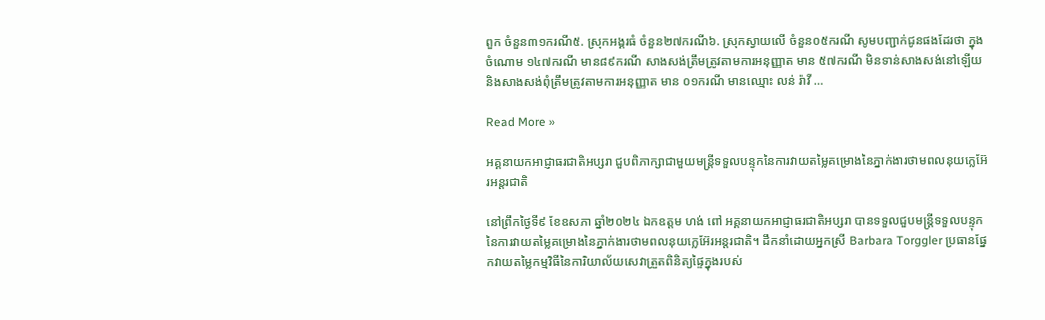ពួក ចំនួន៣១ករណី៥. ស្រុកអង្គរធំ ចំនួន២៧ករណី៦. ស្រុកស្វាយលើ ចំនួន០៥ករណី សូមបញ្ជាក់ជូនផងដែរថា ក្នុងចំណោម ១៤៧ករណី មាន៨៩ករណី សាងសង់ត្រឹមត្រូវតាមការអនុញ្ញាត មាន ៥៧ករណី មិនទាន់សាងសង់នៅឡើយ និងសាងសង់ពុំត្រឹមត្រូវតាមការអនុញ្ញាត មាន ០១ករណី មានឈ្មោះ លន់ រ៉ាវី …

Read More »

អគ្គនាយកអាជ្ញាធរជាតិអប្សរា ជួបពិភាក្សាជាមួយមន្រ្តីទទួលបន្ទុកនៃការវាយតម្លៃគម្រោងនៃភ្នាក់ងារថាមពលនុយក្លេអ៊ែរអន្តរជាតិ

នៅព្រឹកថ្ងៃទី៩ ខែឧសភា ឆ្នាំ២០២៤ ឯកឧត្តម ហង់ ពៅ អគ្គនាយកអាជ្ញាធរជាតិអប្សរា បានទទួលជួបមន្រ្តីទទួលបន្ទុកនៃការវាយតម្លៃគម្រោងនៃភ្នាក់ងារថាមពលនុយក្លេអ៊ែរអន្តរជាតិ។ ដឹកនាំដោយអ្នកស្រី Barbara Torggler ប្រធានផ្នែកវាយតម្លៃកម្មវិធីនៃការិយាល័យសេវាត្រួតពិនិត្យផ្ទៃក្នុងរបស់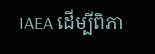IAEA ដើម្បីពិភា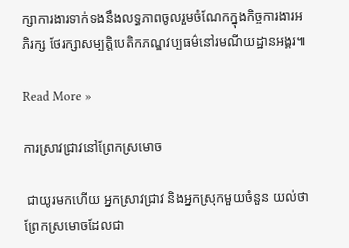ក្សាការងារទាក់ទងនឹងលទ្ធភាពចូលរួមចំណែកក្នុងកិច្ចការងារអភិរក្ស ថែរក្សាសម្បត្តិបេតិកភណ្ឌវប្បធម៌នៅរមណីយដ្ឋានអង្គរ៕

Read More »

ការស្រាវជ្រាវនៅព្រែកស្រមោច

 ជាយូរមកហើយ អ្នកស្រាវជ្រាវ និងអ្នកស្រុកមួយចំនួន យល់ថាព្រែកស្រមោចដែលជា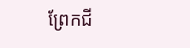ព្រែកជី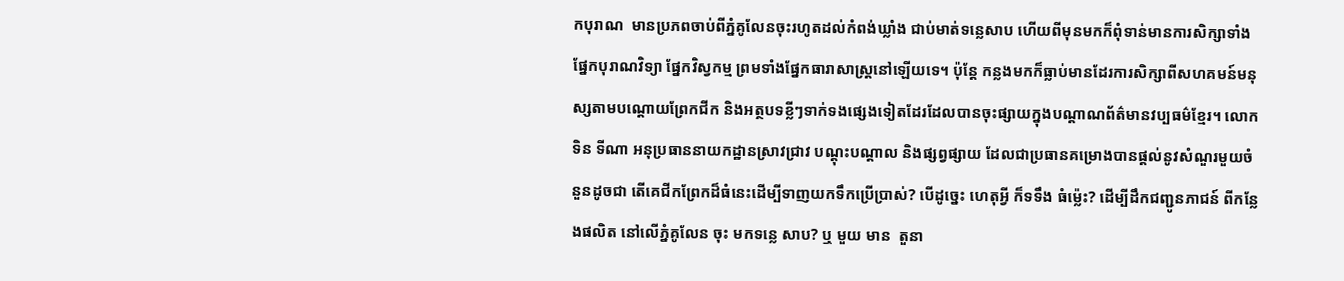កបុរាណ  មានប្រភពចាប់ពីភ្នំគូលែនចុះរហូតដល់កំពង់ឃ្លាំង ជាប់មាត់ទន្លេសាប ហើយពីមុនមកក៏ពុំទាន់មានការសិក្សាទាំងផ្នែកបុរាណវិទ្យា ផ្នែកវិស្វកម្ម ព្រមទាំងផ្នែកធារាសាស្ដ្រនៅឡើយទេ។ ប៉ុន្តែ កន្លងមកក៏ធ្លាប់មានដែរការសិក្សាពីសហគមន៍មនុស្សតាមបណ្តោយព្រែកជីក និងអត្ថបទខ្លីៗទាក់ទងផ្សេងទៀតដែរដែលបានចុះផ្សាយក្នុងបណ្តាណព័ត៌មានវប្បធម៌ខ្មែរ។ លោក ទិន ទីណា អនុប្រធាននាយកដ្ឋានស្រាវជ្រាវ បណ្តុះបណ្តាល និងផ្សព្វផ្សាយ ដែលជាប្រធានគម្រោងបានផ្តល់នូវសំណួរមួយចំនួនដូចជា តើគេជីកព្រែកដ៏ធំនេះដើម្បីទាញយកទឹកប្រើប្រាស់? បើដូច្នេះ ហេតុអ្វី ក៏ទទឹង ធំម្ល៉េះ? ដើម្បីដឹកជញ្ជូនភាជន៍ ពីកន្លែងផលិត នៅលើភ្នំគូលែន ចុះ មកទន្លេ សាប? ឬ មួយ មាន  តួនា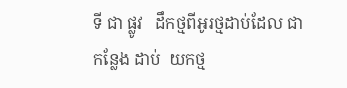ទី ជា ផ្លូវ   ដឹកថ្មពីអូរថ្មដាប់ដែល ជា កន្លែង ដាប់  យកថ្ម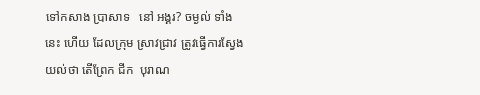ទៅកសាង ប្រាសាទ   នៅ អង្គរ? ចម្ងល់ ទាំង   នេះ ហើយ ដែលក្រុម ស្រាវជ្រាវ ត្រូវធ្វើការស្វែងយល់ថា តើព្រែក ជីក  បុរាណ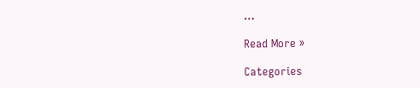…

Read More »

Categories